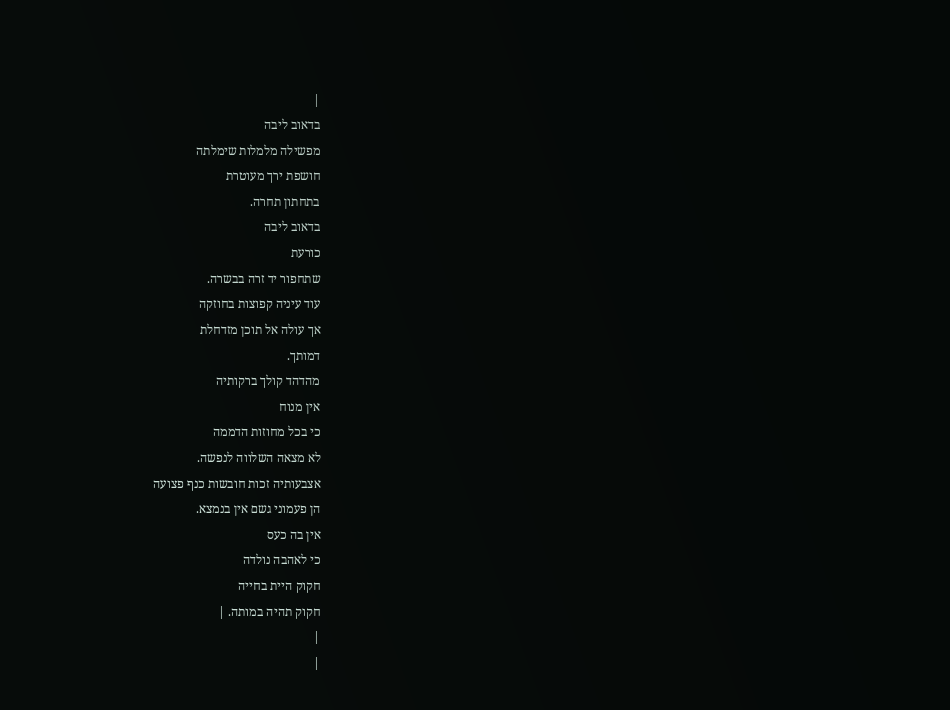|
בדאוב ליבה
מפשילה מלמלות שימלתה
חושפת ירך מעוטרת
בתחתון תחרה.
בדאוב ליבה
כורעת
שתחפור יד זרה בבשרה.
עוד עיניה קפוצות בחוזקה
אך עולה אל תוכן מזדחלת
דמותך.
מהדהד קולך ברקותיה
אין מנוח
כי בכל מחוזות הדממה
לא מצאה השלווה לנפשה.
אצבעותיה זכות חובשות כנף פצועה
הן פעמוני גשם אין בנמצא.
אין בה כעס
כי לאהבה נולדה
חקוק היית בחייה
חקוק תהיה במותה. |
|
|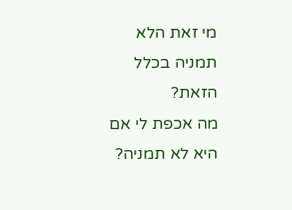מי זאת הלא
תמניה בכלל
הזאת?
מה אכפת לי אם
היא לא תמניה?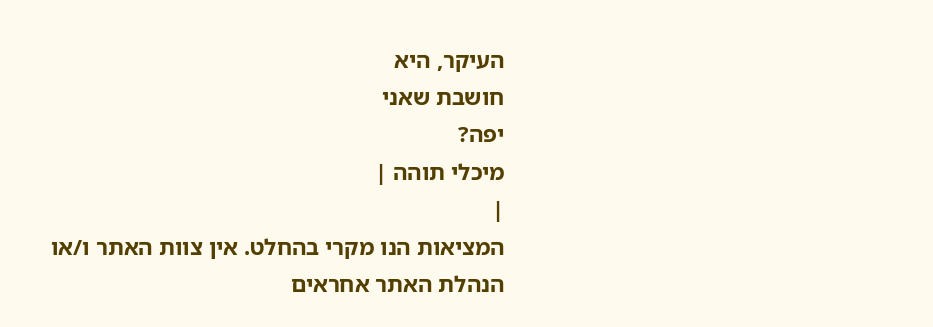העיקר, היא
חושבת שאני
יפה?
מיכלי תוהה |
|
המציאות הנו מקרי בהחלט. אין צוות האתר ו/או
הנהלת האתר אחראים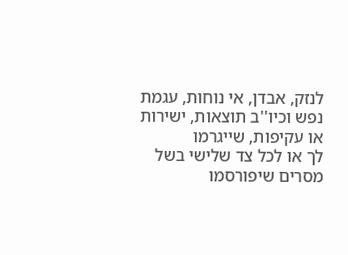לנזק, אבדן, אי נוחות, עגמת
נפש וכיו''ב תוצאות, ישירות או עקיפות, שייגרמו
לך או לכל צד שלישי בשל מסרים שיפורסמו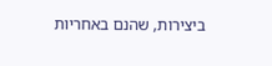ביצירות, שהנם באחריות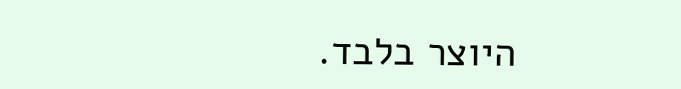היוצר בלבד.